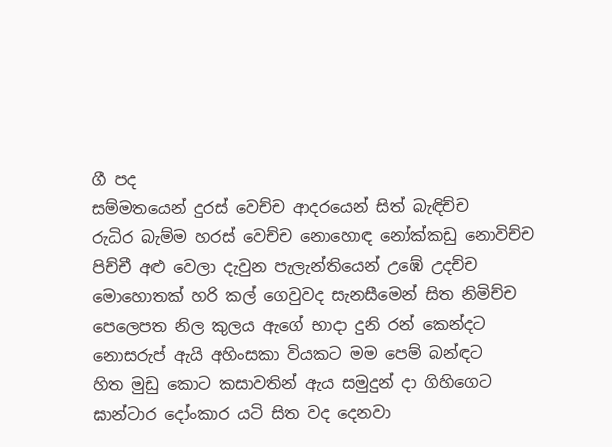ගී පද
සම්මතයෙන් දුරස් වෙච්ච ආදරයෙන් සිත් බැඳිච්ච
රුධිර බැම්ම හරස් වෙච්ච නොහොඳ නෝක්කඩු නොවිච්ච
පිච්චී අළු වෙලා දැවුන පැලැන්තියෙන් උඹේ උදච්ච
මොහොතක් හරි කල් ගෙවුවද සැනසීමෙන් සිත නිමිච්ච
පෙලෙපත නිල කුලය ඇගේ භාදා දුනි රන් කෙන්දට
නොසරුප් ඇයි අහිංසකා වියකට මම පෙම් බන්ඳට
හිත මුඩු කොට කසාවතින් ඇය සමුදුන් දා ගිහිගෙට
ඝාන්ටාර දෝංකාර යටි සිත වද දෙනවා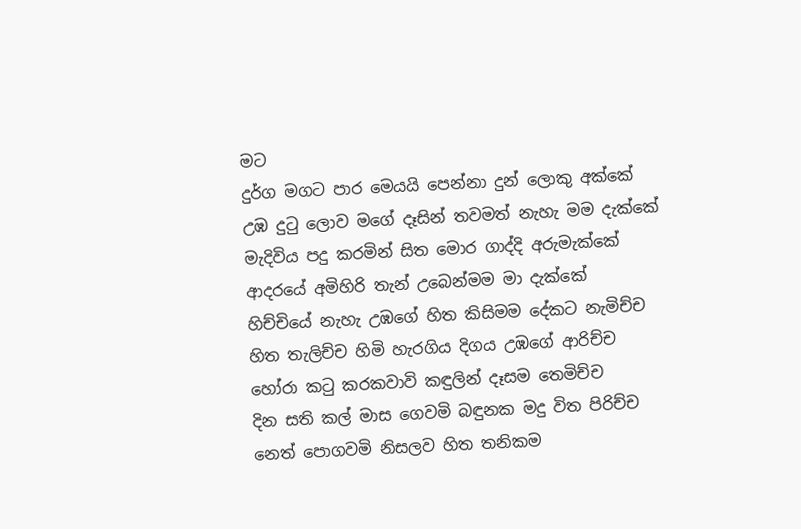මට
දුර්ග මගට පාර මෙයයි පෙන්නා දුන් ලොකු අක්කේ
උඹ දුටු ලොව මගේ දෑසින් තවමත් නැහැ මම දැක්කේ
මැදිවිය පදු කරමින් සිත මොර ගාද්දි අරුමැක්කේ
ආදරයේ අමිහිරි තැන් උබෙන්මම මා දැක්කේ
හිච්චියේ නැහැ උඹගේ හිත කිසිමම දේකට නැමිච්ච
හිත තැලිච්ච හිමි හැරගිය දිගය උඹගේ ආරිච්ච
හෝරා කටු කරකවාවි කඳුලින් දෑසම තෙමිච්ච
දින සති කල් මාස ගෙවමි බඳුනක මදු විත පිරිච්ච
නෙත් පොගවමි නිසලව හිත තනිකම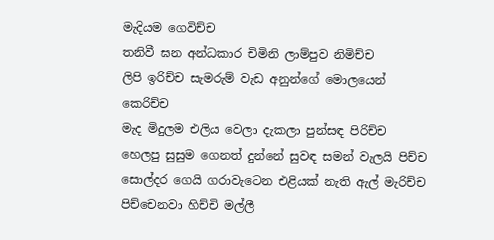මැදියම ගෙවිච්ච
තනිවී ඝන අන්ධකාර චිමිනි ලාම්පුව නිමිච්ච
ලිපි ඉරිච්ච සැමරුම් වැඩ අනුන්ගේ මොලයෙන් කෙරිච්ච
මැද මිදුලම එලිය වෙලා දැකලා පුන්සඳ පිරිච්ච
හෙලපු සුසුම ගෙනත් දුන්නේ සුවඳ සමන් වැලයි පිච්ච
සොල්දර ගෙයි ගරාවැටෙන එළියක් නැති ඇල් මැරිච්ච
පිච්චෙනවා හිච්චි මල්ලී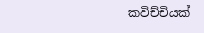කවිච්චියක්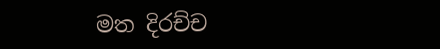මත දිරච්ච